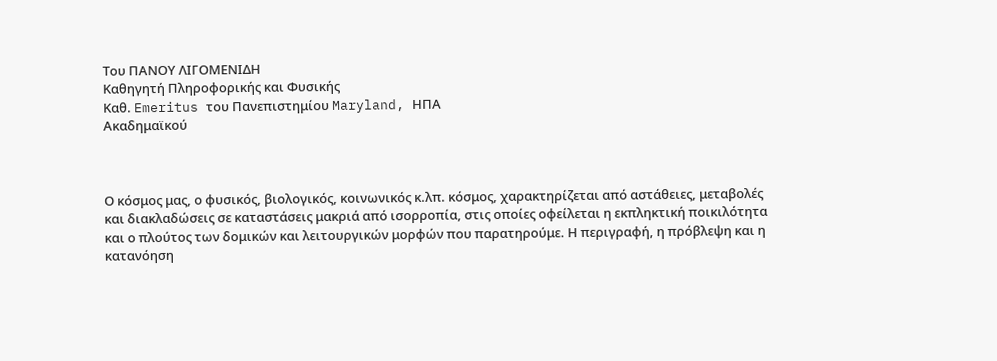Του ΠΑΝΟΥ ΛΙΓΟΜΕΝΙΔΗ
Καθηγητή Πληροφορικής και Φυσικής
Καθ. Emeritus του Πανεπιστημίου Maryland, ΗΠΑ
Ακαδημαϊκού



Ο κόσμος μας, ο φυσικός, βιολογικός, κοινωνικός κ.λπ. κόσμος, χαρακτηρίζεται από αστάθειες, μεταβολές και διακλαδώσεις σε καταστάσεις μακριά από ισορροπία, στις οποίες οφείλεται η εκπληκτική ποικιλότητα και ο πλούτος των δομικών και λειτουργικών μορφών που παρατηρούμε. Η περιγραφή, η πρόβλεψη και η κατανόηση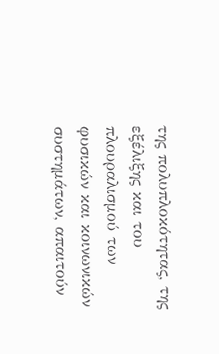της πολυπλοκότητας, της εξέλιξης και του πλουραλισμού των φυσικών και κοινωνικών συστημάτων, απαιτούν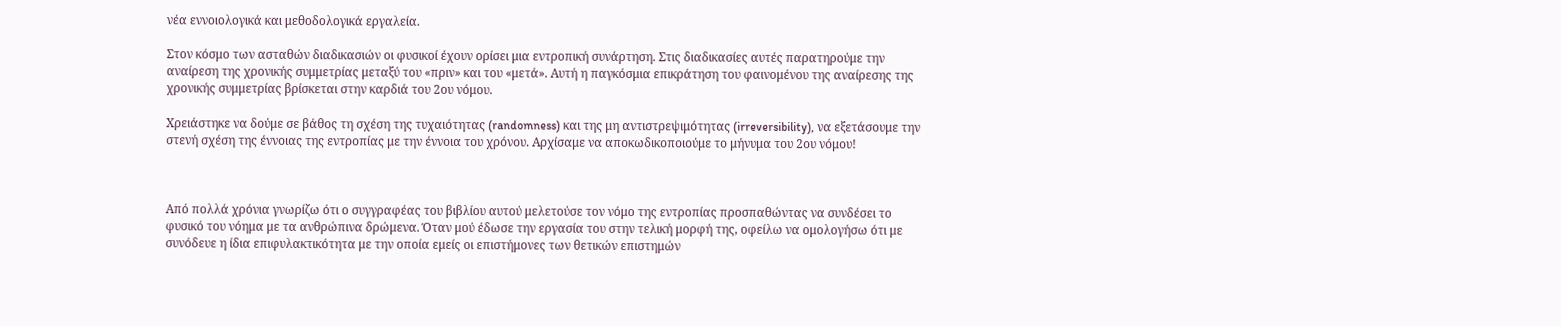νέα εννοιολογικά και μεθοδολογικά εργαλεία.

Στον κόσμο των ασταθών διαδικασιών οι φυσικοί έχουν ορίσει μια εντροπική συνάρτηση. Στις διαδικασίες αυτές παρατηρούμε την αναίρεση της χρονικής συμμετρίας μεταξύ του «πριν» και του «μετά». Αυτή η παγκόσμια επικράτηση του φαινομένου της αναίρεσης της χρονικής συμμετρίας βρίσκεται στην καρδιά του 2ου νόμου.

Χρειάστηκε να δούμε σε βάθος τη σχέση της τυχαιότητας (randomness) και της μη αντιστρεψιμότητας (irreversibility), να εξετάσουμε την στενή σχέση της έννοιας της εντροπίας με την έννοια του χρόνου. Αρχίσαμε να αποκωδικοποιούμε το μήνυμα του 2ου νόμου!



Από πολλά χρόνια γνωρίζω ότι ο συγγραφέας του βιβλίου αυτού μελετούσε τον νόμο της εντροπίας προσπαθώντας να συνδέσει το φυσικό του νόημα με τα ανθρώπινα δρώμενα. Όταν μού έδωσε την εργασία του στην τελική μορφή της, οφείλω να ομολογήσω ότι με συνόδευε η ίδια επιφυλακτικότητα με την οποία εμείς οι επιστήμονες των θετικών επιστημών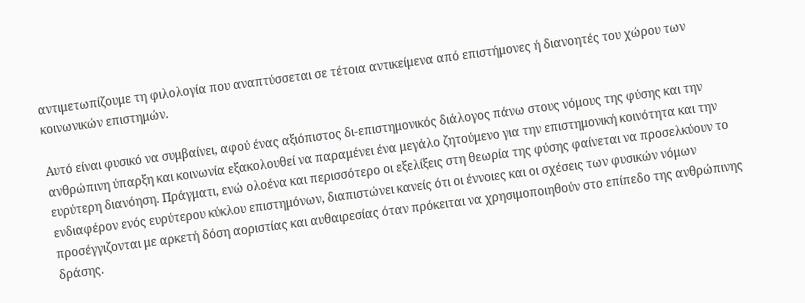αντιμετωπίζουμε τη φιλολογία που αναπτύσσεται σε τέτοια αντικείμενα από επιστήμονες ή διανοητές του χώρου των κοινωνικών επιστημών.

Αυτό είναι φυσικό να συμβαίνει, αφού ένας αξιόπιστος δι-επιστημονικός διάλογος πάνω στους νόμους της φύσης και την ανθρώπινη ύπαρξη και κοινωνία εξακολουθεί να παραμένει ένα μεγάλο ζητούμενο για την επιστημονική κοινότητα και την ευρύτερη διανόηση. Πράγματι, ενώ ολοένα και περισσότερο οι εξελίξεις στη θεωρία της φύσης φαίνεται να προσελκύουν το ενδιαφέρον ενός ευρύτερου κύκλου επιστημόνων, διαπιστώνει κανείς ότι οι έννοιες και οι σχέσεις των φυσικών νόμων προσέγγιζονται με αρκετή δόση αοριστίας και αυθαιρεσίας όταν πρόκειται να χρησιμοποιηθούν στο επίπεδο της ανθρώπινης δράσης.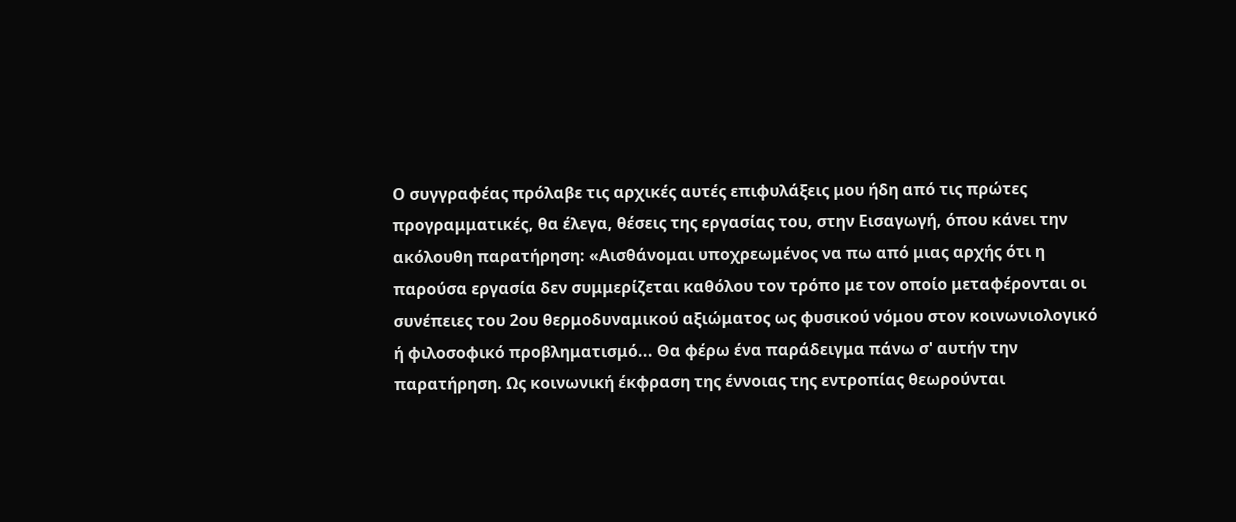Ο συγγραφέας πρόλαβε τις αρχικές αυτές επιφυλάξεις μου ήδη από τις πρώτες προγραμματικές, θα έλεγα, θέσεις της εργασίας του, στην Εισαγωγή, όπου κάνει την ακόλουθη παρατήρηση: «Αισθάνομαι υποχρεωμένος να πω από μιας αρχής ότι η παρούσα εργασία δεν συμμερίζεται καθόλου τον τρόπο με τον οποίο μεταφέρονται οι συνέπειες του 2ου θερμοδυναμικού αξιώματος ως φυσικού νόμου στον κοινωνιολογικό ή φιλοσοφικό προβληματισμό... Θα φέρω ένα παράδειγμα πάνω σ' αυτήν την παρατήρηση. Ως κοινωνική έκφραση της έννοιας της εντροπίας θεωρούνται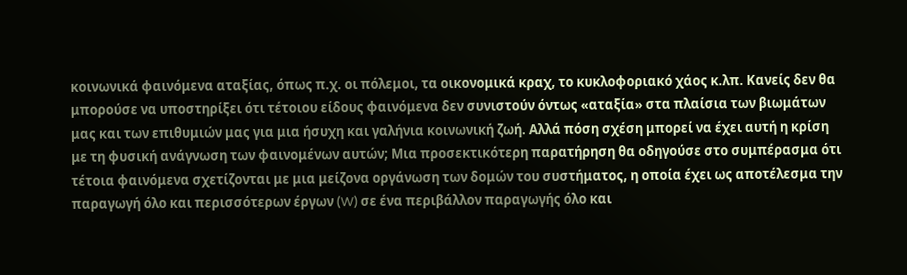κοινωνικά φαινόμενα αταξίας, όπως π.χ. οι πόλεμοι, τα οικονομικά κραχ, το κυκλοφοριακό χάος κ.λπ. Κανείς δεν θα μπορούσε να υποστηρίξει ότι τέτοιου είδους φαινόμενα δεν συνιστούν όντως «αταξία» στα πλαίσια των βιωμάτων μας και των επιθυμιών μας για μια ήσυχη και γαλήνια κοινωνική ζωή. Αλλά πόση σχέση μπορεί να έχει αυτή η κρίση με τη φυσική ανάγνωση των φαινομένων αυτών; Μια προσεκτικότερη παρατήρηση θα οδηγούσε στο συμπέρασμα ότι τέτοια φαινόμενα σχετίζονται με μια μείζονα οργάνωση των δομών του συστήματος, η οποία έχει ως αποτέλεσμα την παραγωγή όλο και περισσότερων έργων (W) σε ένα περιβάλλον παραγωγής όλο και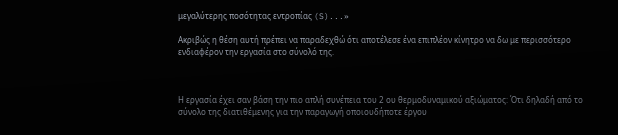μεγαλύτερης ποσότητας εντροπίας (S)...»

Ακριβώς η θέση αυτή πρέπει να παραδεχθώ ότι αποτέλεσε ένα επιπλέον κίνητρο να δω με περισσότερο ενδιαφέρον την εργασία στο σύνολό της.



Η εργασία έχει σαν βάση την πιο απλή συνέπεια του 2 ου θερμοδυναμικού αξιώματος: Ότι δηλαδή από το σύνολο της διατιθέμενης για την παραγωγή οποιουδήποτε έργου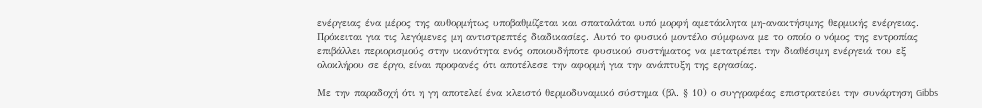ενέργειας ένα μέρος της αυθορμήτως υποβαθμίζεται και σπαταλάται υπό μορφή αμετάκλητα μη-ανακτήσιμης θερμικής ενέργειας. Πρόκειται για τις λεγόμενες μη αντιστρεπτές διαδικασίες. Αυτό το φυσικό μοντέλο σύμφωνα με το οποίο ο νόμος της εντροπίας επιβάλλει περιορισμούς στην ικανότητα ενός οποιουδήποτε φυσικού συστήματος να μετατρέπει την διαθέσιμη ενέργειά του εξ ολοκλήρου σε έργο, είναι προφανές ότι αποτέλεσε την αφορμή για την ανάπτυξη της εργασίας.

Με την παραδοχή ότι η γη αποτελεί ένα κλειστό θερμοδυναμικό σύστημα (βλ. § 10) ο συγγραφέας επιστρατεύει την συνάρτηση Gibbs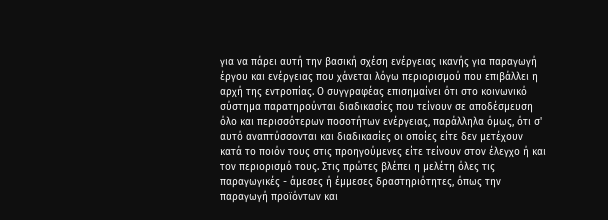για να πάρει αυτή την βασική σχέση ενέργειας ικανής για παραγωγή έργου και ενέργειας που χάνεται λόγω περιορισμού που επιβάλλει η αρχή της εντροπίας. Ο συγγραφέας επισημαίνει ότι στο κοινωνικό σύστημα παρατηρούνται διαδικασίες που τείνουν σε αποδέσμευση όλο και περισσότερων ποσοτήτων ενέργειας, παράλληλα όμως, ότι σ' αυτό αναπτύσσονται και διαδικασίες οι οποίες είτε δεν μετέχουν κατά το ποιόν τους στις προηγούμενες είτε τείνουν στον έλεγχο ή και τον περιορισμό τους. Στις πρώτες βλέπει η μελέτη όλες τις παραγωγικές - άμεσες ή έμμεσες δραστηριότητες, όπως την παραγωγή προϊόντων και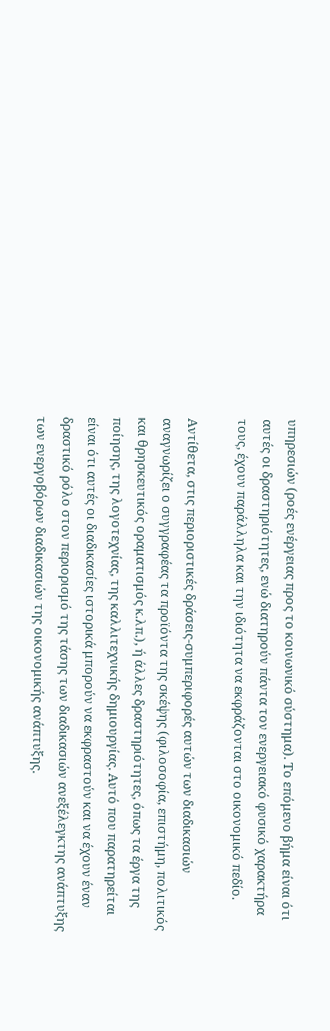υπηρεσιών (ροές ενέργειας προς το κοινωνικό σύστημα). Το επόμενο βήμα είναι ότι αυτές οι δραστηριότητες, ενώ διατηρούν πάντα τον ενεργειακό φυσικό χαρακτήρα τους, έχουν παράλληλα και την ιδιότητα να εκφράζονται στο οικονομικό πεδίο.

Αντίθετα, στις περιοριστικές δράσεις-συμπεριφορές αυτών των διαδικασιών αναγνωρίζει ο συγγραφέας τα προϊόντα της σκέψης (φιλοσοφία, επιστήμη, πολιτικός και θρησκευτικός οραματισμός κ.λπ.), ή άλλες δραστηριότητες, όπως τα έργα της ποίησης, της λογοτεχνίας, της καλλιτεχνικής δημιουργίας. Αυτό που παρατηρείται είναι ότι αυτές οι διαδικασίες ιστορικά μπορούν να εκφραστούν και να έχουν έναν δραστικό ρόλο στον περιορισμό της τάσης των διαδικασιών ανεξέλεγκτης ανάπτυξης των ενεργοβόρων διαδικασιών της οικονομικής ανάπτυξης.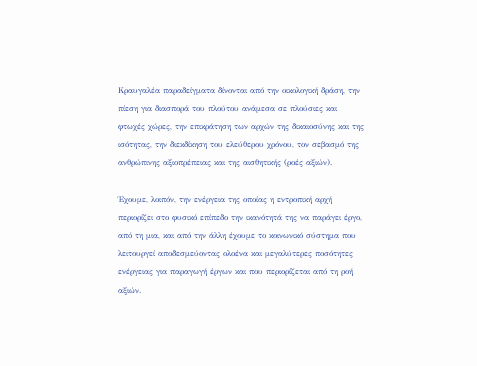Κραυγαλέα παραδείγματα δίνονται από την οικολογική δράση, την πίεση για διασπορά του πλούτου ανάμεσα σε πλούσιες και φτωχές χώρες, την επικράτηση των αρχών της δικαιοσύνης και της ισότητας, την διεκδίκηση του ελεύθερου χρόνου, τον σεβασμό της ανθρώπινης αξιοπρέπειας και της αισθητικής (ροές αξιών).

Έχουμε, λοιπόν, την ενέργεια της οποίας η εντροπική αρχή περιορίζει στο φυσικό επίπεδο την ικανότητά της να παράγει έργο, από τη μια, και από την άλλη έχουμε το κοινωνικό σύστημα που λειτουργεί αποδεσμεύοντας ολοένα και μεγαλύτερες ποσότητες ενέργειας για παραγωγή έργων και που περιορίζεται από τη ροή αξιών.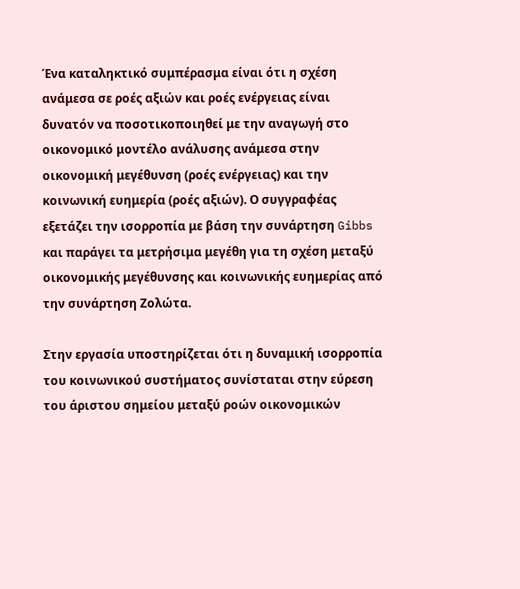Ένα καταληκτικό συμπέρασμα είναι ότι η σχέση ανάμεσα σε ροές αξιών και ροές ενέργειας είναι δυνατόν να ποσοτικοποιηθεί με την αναγωγή στο οικονομικό μοντέλο ανάλυσης ανάμεσα στην οικονομική μεγέθυνση (ροές ενέργειας) και την κοινωνική ευημερία (ροές αξιών). Ο συγγραφέας εξετάζει την ισορροπία με βάση την συνάρτηση Gibbs και παράγει τα μετρήσιμα μεγέθη για τη σχέση μεταξύ οικονομικής μεγέθυνσης και κοινωνικής ευημερίας από την συνάρτηση Ζολώτα.

Στην εργασία υποστηρίζεται ότι η δυναμική ισορροπία του κοινωνικού συστήματος συνίσταται στην εύρεση του άριστου σημείου μεταξύ ροών οικονομικών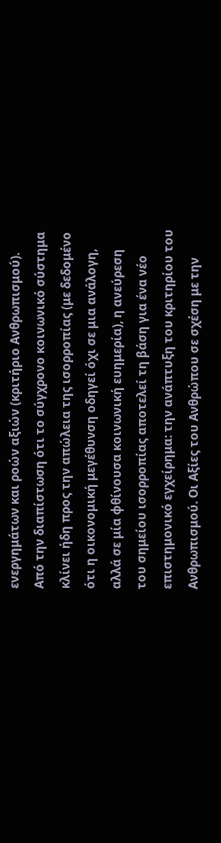ενεργημάτων και ροών αξιών (κριτήριο Ανθρωπισμού). Από την διαπίστωση ότι το σύγχρονο κοινωνικό σύστημα κλίνει ήδη προς την απώλεια της ισορροπίας (με δεδομένο ότι η οικονομική μεγέθυνση οδηγεί όχι σε μια ανάλογη, αλλά σε μία φθίνουσα κοινωνική ευημερία), η ανεύρεση του σημείου ισορροπίας αποτελεί τη βάση για ένα νέο επιστημονικό εγχείρημα: την ανάπτυξη του κριτηρίου του Ανθρωπισμού. Οι Αξίες του Ανθρώπου σε σχέση με την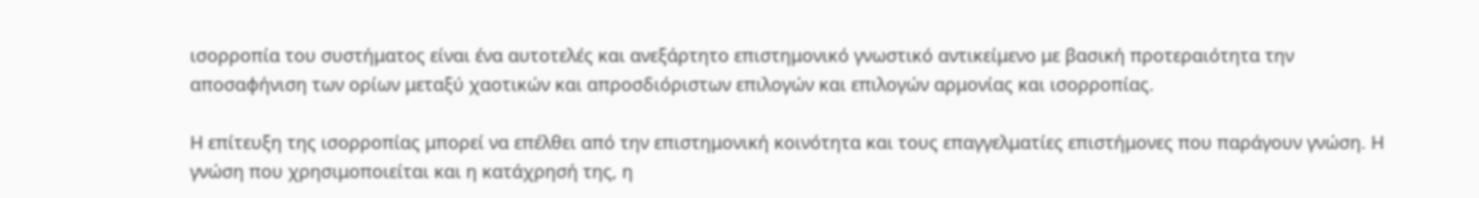ισορροπία του συστήματος είναι ένα αυτοτελές και ανεξάρτητο επιστημονικό γνωστικό αντικείμενο με βασική προτεραιότητα την αποσαφήνιση των ορίων μεταξύ χαοτικών και απροσδιόριστων επιλογών και επιλογών αρμονίας και ισορροπίας.

Η επίτευξη της ισορροπίας μπορεί να επέλθει από την επιστημονική κοινότητα και τους επαγγελματίες επιστήμονες που παράγουν γνώση. Η γνώση που χρησιμοποιείται και η κατάχρησή της, η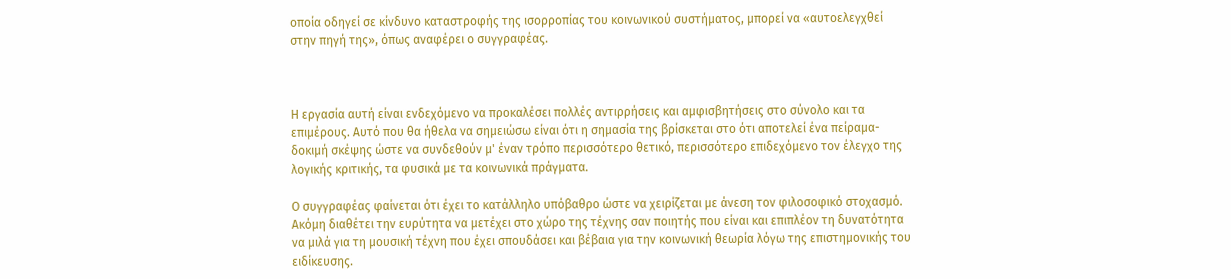οποία οδηγεί σε κίνδυνο καταστροφής της ισορροπίας του κοινωνικού συστήματος, μπορεί να «αυτοελεγχθεί στην πηγή της», όπως αναφέρει ο συγγραφέας.



Η εργασία αυτή είναι ενδεχόμενο να προκαλέσει πολλές αντιρρήσεις και αμφισβητήσεις στο σύνολο και τα επιμέρους. Αυτό που θα ήθελα να σημειώσω είναι ότι η σημασία της βρίσκεται στο ότι αποτελεί ένα πείραμα-δοκιμή σκέψης ώστε να συνδεθούν μ' έναν τρόπο περισσότερο θετικό, περισσότερο επιδεχόμενο τον έλεγχο της λογικής κριτικής, τα φυσικά με τα κοινωνικά πράγματα.

Ο συγγραφέας φαίνεται ότι έχει το κατάλληλο υπόβαθρο ώστε να χειρίζεται με άνεση τον φιλοσοφικό στοχασμό. Ακόμη διαθέτει την ευρύτητα να μετέχει στο χώρο της τέχνης σαν ποιητής που είναι και επιπλέον τη δυνατότητα να μιλά για τη μουσική τέχνη που έχει σπουδάσει και βέβαια για την κοινωνική θεωρία λόγω της επιστημονικής του ειδίκευσης.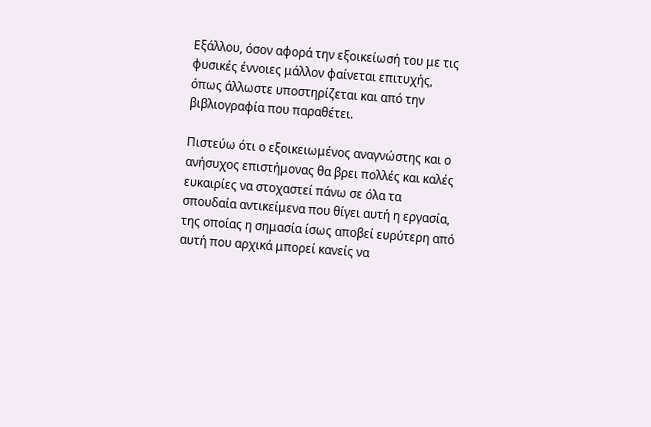Εξάλλου, όσον αφορά την εξοικείωσή του με τις φυσικές έννοιες μάλλον φαίνεται επιτυχής, όπως άλλωστε υποστηρίζεται και από την βιβλιογραφία που παραθέτει.

Πιστεύω ότι ο εξοικειωμένος αναγνώστης και ο ανήσυχος επιστήμονας θα βρει πολλές και καλές ευκαιρίες να στοχαστεί πάνω σε όλα τα σπουδαία αντικείμενα που θίγει αυτή η εργασία, της οποίας η σημασία ίσως αποβεί ευρύτερη από αυτή που αρχικά μπορεί κανείς να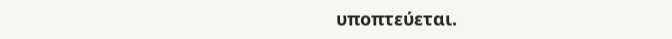υποπτεύεται.